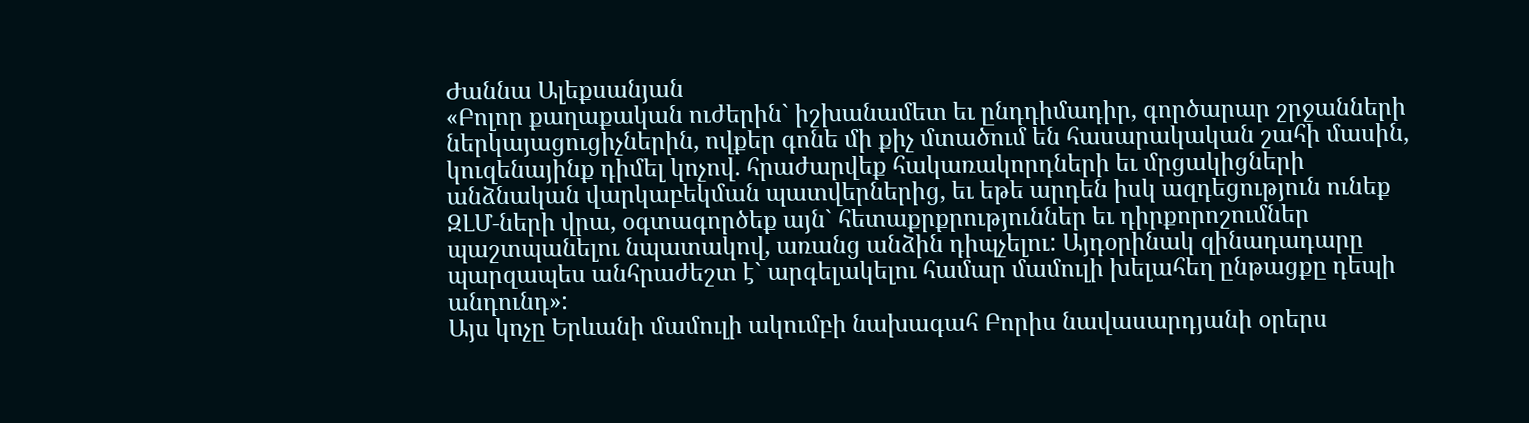Ժաննա Ալեքսանյան
«Բոլոր քաղաքական ուժերին` իշխանամետ եւ ընդդիմադիր, գործարար շրջանների ներկայացուցիչներին, ովքեր գոնե մի քիչ մտածում են հասարակական շահի մասին, կուզենայինք դիմել կոչով. հրաժարվեք հակառակորդների եւ մրցակիցների անձնական վարկաբեկման պատվերներից, եւ եթե արդեն իսկ ազդեցություն ունեք ԶԼՄ‑ների վրա, օգտագործեք այն` հետաքրքրություններ եւ դիրքորոշումներ պաշտպանելու նպատակով, առանց անձին դիպչելու: Այդօրինակ զինադադարը պարզապես անհրաժեշտ է` արգելակելու համար մամուլի խելահեղ ընթացքը դեպի անդունդ»:
Այս կոչը Երևանի մամուլի ակումբի նախագահ Բորիս նավասարդյանի օրերս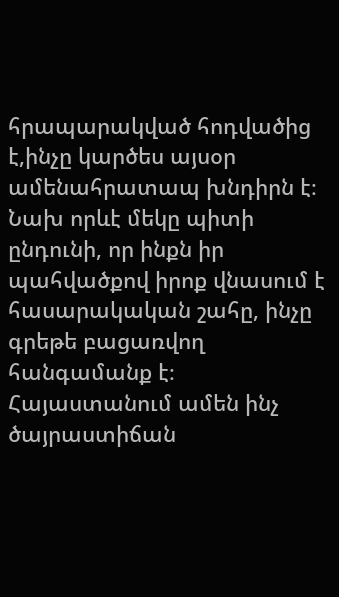հրապարակված հոդվածից է,ինչը կարծես այսօր ամենահրատապ խնդիրն է։ Նախ որևէ մեկը պիտի ընդունի, որ ինքն իր պահվածքով իրոք վնասում է հասարակական շահը, ինչը գրեթե բացառվող հանգամանք է։ Հայաստանում ամեն ինչ ծայրաստիճան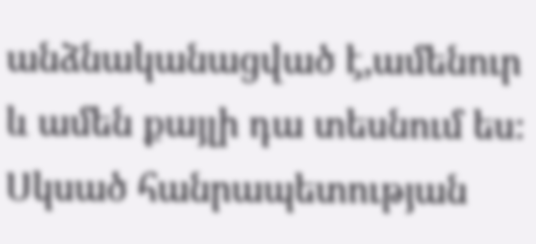անձնականացված է,ամենուր և ամեն քայլի դա տեսնում ես։ Սկսած հանրապետության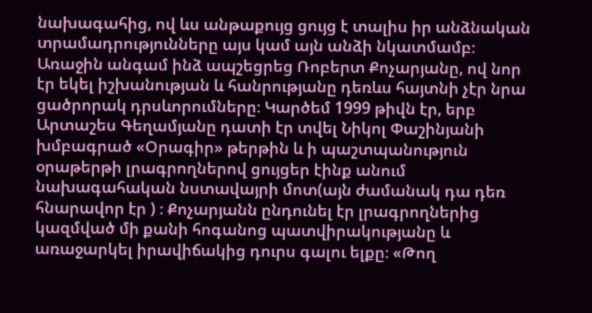նախագահից, ով ևս անթաքույց ցույց է տալիս իր անձնական տրամադրությունները այս կամ այն անձի նկատմամբ։
Առաջին անգամ ինձ ապշեցրեց Ռոբերտ Քոչարյանը, ով նոր էր եկել իշխանության և հանրությանը դեռևս հայտնի չէր նրա ցածրորակ դրսևորումները։ Կարծեմ 1999 թիվն էր, երբ Արտաշես Գեղամյանը դատի էր տվել Նիկոլ Փաշինյանի խմբագրած «Օրագիր» թերթին և ի պաշտպանություն օրաթերթի լրագրողներով ցույցեր էինք անում նախագահական նստավայրի մոտ(այն ժամանակ դա դեռ հնարավոր էր ) ։ Քոչարյանն ընդունել էր լրագրողներից կազմված մի քանի հոգանոց պատվիրակությանը և առաջարկել իրավիճակից դուրս գալու ելքը։ «Թող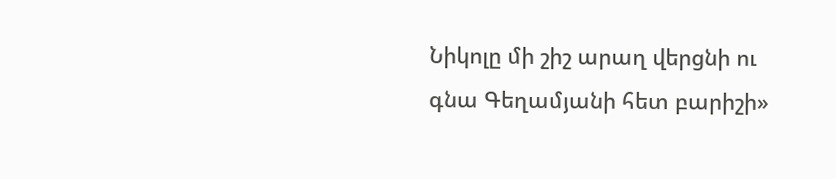Նիկոլը մի շիշ արաղ վերցնի ու գնա Գեղամյանի հետ բարիշի»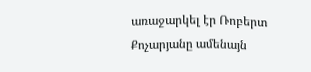առաջարկել էր Ռոբերտ Քոչարյանը ամենայն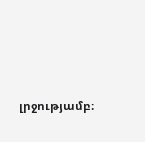լրջությամբ։